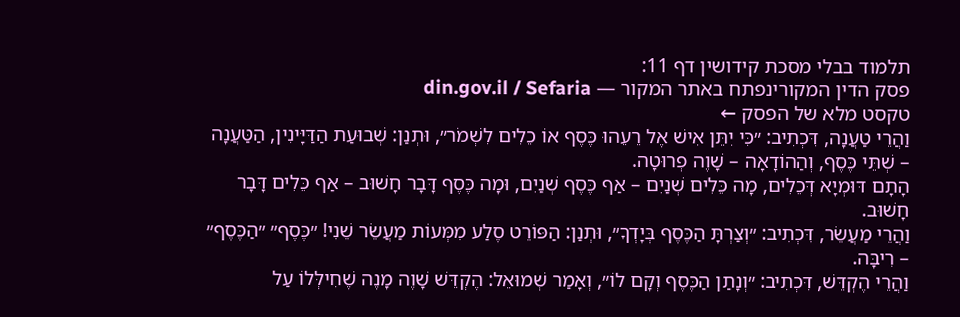תלמוד בבלי מסכת קידושין דף 11:
פסק הדין המקורינפתח באתר המקור — din.gov.il / Sefaria
טקסט מלא של הפסק ←
וַהֲרֵי טַעֲנָה, דִּכְתִיב: ״כִּי יִתֵּן אִישׁ אֶל רֵעֵהוּ כֶּסֶף אוֹ כֵלִים לִשְׁמֹר״, וּתְנַן: שְׁבוּעַת הַדַּיָּינִין, הַטַּעֲנָה – שְׁתֵּי כֶּסֶף, וְהַהוֹדָאָה – שָׁוֶה פְרוּטָה.
הָתָם דּוּמְיָא דְּכֵלִים, מָה כֵּלִים שְׁנַיִם – אַף כֶּסֶף שְׁנַיִם, וּמָה כֶּסֶף דָּבָר חָשׁוּב – אַף כֵּלִים דָּבָר חָשׁוּב.
וַהֲרֵי מַעֲשֵׂר, דִּכְתִיב: ״וְצַרְתָּ הַכֶּסֶף בְּיָדְךָ״, וּתְנַן: הַפּוֹרֵט סֶלַע מִמְּעוֹת מַעֲשֵׂר שֵׁנִי! ״כֶּסֶף״ ״הַכֶּסֶף״ – רִיבָּה.
וַהֲרֵי הֶקְדֵּשׁ, דִּכְתִיב: ״וְנָתַן הַכֶּסֶף וְקָם לוֹ״, וְאָמַר שְׁמוּאֵל: הֶקְדֵּשׁ שָׁוֶה מָנֶה שֶׁחִילְּלוֹ עַל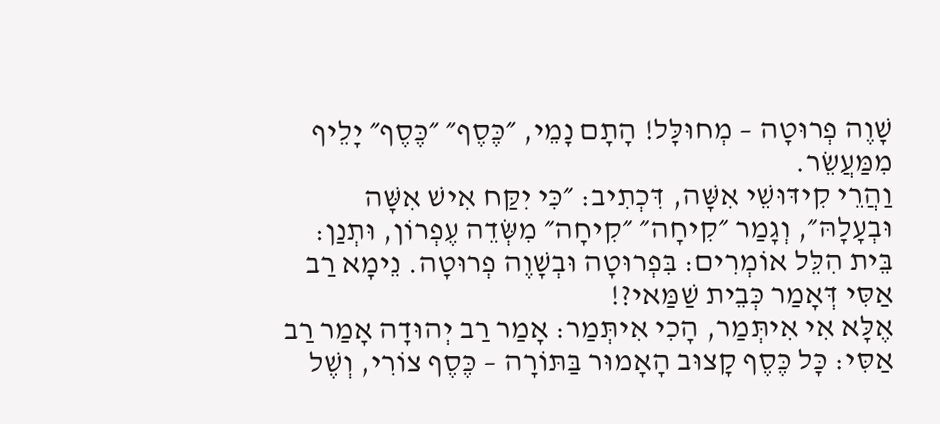שָׁוֶה פְרוּטָה – מְחוּלָּל! הָתָם נָמֵי, ״כֶּסֶף״ ״כֶּסֶף״ יָלֵיף מִמַּעֲשֵׂר.
וַהֲרֵי קִידּוּשֵׁי אִשָּׁה, דִּכְתִיב: ״כִּי יִקַּח אִישׁ אִשָּׁה וּבְעָלָהּ״, וְגָמַר ״קִיחָה״ ״קִיחָה״ מִשְּׂדֵה עֶפְרוֹן, וּתְנַן: בֵּית הִלֵּל אוֹמְרִים: בִּפְרוּטָה וּבְשָׁוֶה פְרוּטָה. נֵימָא רַב אַסִּי דְּאָמַר כְּבֵית שַׁמַּאי?!
אֶלָּא אִי אִיתְּמַר, הָכִי אִיתְּמַר: אָמַר רַב יְהוּדָה אָמַר רַב אַסִּי: כׇּל כֶּסֶף קָצוּב הָאָמוּר בַּתּוֹרָה – כֶּסֶף צוֹרִי, וְשֶׁל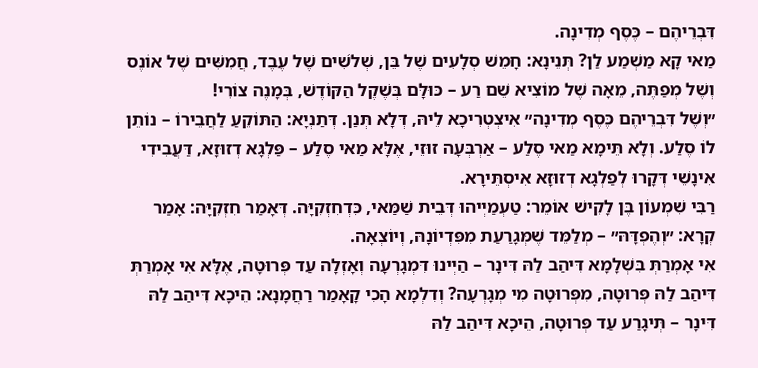דִּבְרֵיהֶם – כֶּסֶף מְדִינָה.
מַאי קָא מַשְׁמַע לַן? תְּנֵינָא: חָמֵשׁ סְלָעִים שֶׁל בֵּן, שְׁלֹשִׁים שֶׁל עֶבֶד, חֲמִשִּׁים שֶׁל אוֹנֶס וְשֶׁל מְפַתֶּה, מֵאָה שֶׁל מוֹצִיא שֵׁם רַע – כּוּלָּם בְּשֶׁקֶל הַקּוֹדֶשׁ, בְּמָנֶה צוֹרִי!
״וְשֶׁל דִּבְרֵיהֶם כֶּסֶף מְדִינָה״ אִיצְטְרִיכָא לֵיהּ, דְּלָא תְּנַן. דְּתַנְיָא: הַתּוֹקֵעַ לַחֲבֵירוֹ – נוֹתֵן לוֹ סֶלַע. וְלָא תֵּימָא מַאי סֶלַע – אַרְבְּעָה זוּזֵי, אֶלָּא מַאי סֶלַע – פַּלְגָא דְזוּזָא, דַּעֲבִידִי אִינָשֵׁי דְּקָרוּ לְפַלְגָא דְזוּזָא אִיסְתֵּירָא.
רַבִּי שִׁמְעוֹן בֶּן לָקִישׁ אוֹמֵר: טַעְמַיְיהוּ דְּבֵית שַׁמַּאי, כִּדְחִזְקִיָּה. דְּאָמַר חִזְקִיָּה: אָמַר קְרָא: ״וְהֶפְדָּהּ״ – מְלַמֵּד שֶׁמְּגָרַעַת מִפִּדְיוֹנָהּ, וְיוֹצְאָה.
אִי אָמְרַתְּ בִּשְׁלָמָא דִּיהַב לַהּ דִּינָר – הַיְינוּ דִּמְגָרְעָה וְאָזְלָה עַד פְּרוּטָה, אֶלָּא אִי אָמְרַתְּ דִּיהַב לַהּ פְּרוּטָה, מִפְּרוּטָה מִי מְגָרְעָה? וְדִלְמָא הָכִי קָאָמַר רַחֲמָנָא: הֵיכָא דִּיהַב לַהּ דִּינָר – תְּיגָרַע עַד פְּרוּטָה, הֵיכָא דִּיהַב לַהּ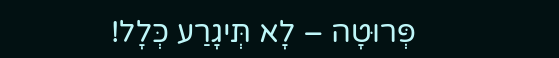פְּרוּטָה – לָא תְּיגָרַע כְּלָל!